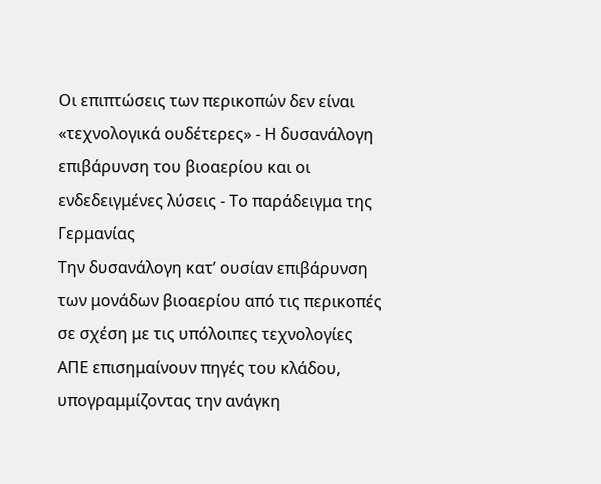Οι επιπτώσεις των περικοπών δεν είναι «τεχνολογικά ουδέτερες» - Η δυσανάλογη επιβάρυνση του βιοαερίου και οι ενδεδειγμένες λύσεις - Το παράδειγμα της Γερμανίας
Την δυσανάλογη κατ’ ουσίαν επιβάρυνση των μονάδων βιοαερίου από τις περικοπές σε σχέση με τις υπόλοιπες τεχνολογίες ΑΠΕ επισημαίνουν πηγές του κλάδου, υπογραμμίζοντας την ανάγκη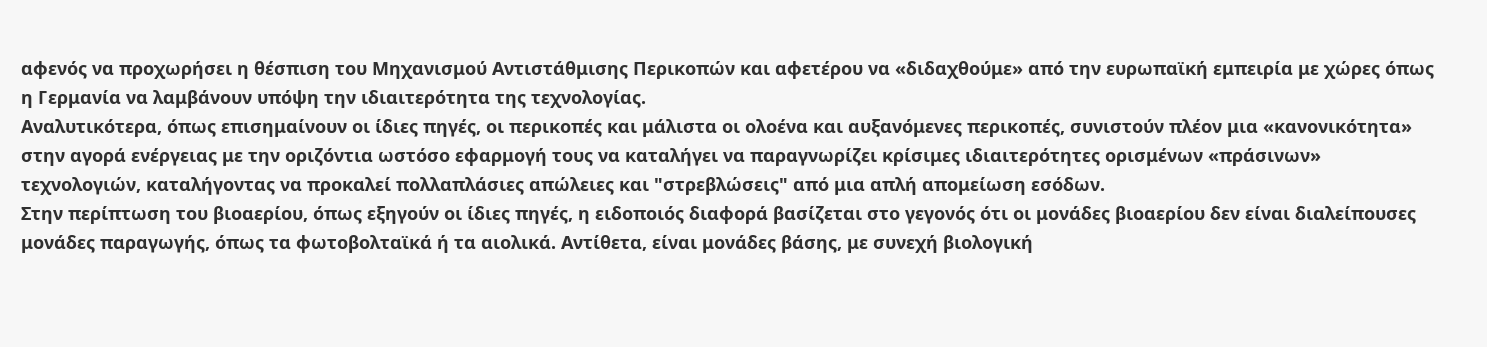αφενός να προχωρήσει η θέσπιση του Μηχανισμού Αντιστάθμισης Περικοπών και αφετέρου να «διδαχθούμε» από την ευρωπαϊκή εμπειρία με χώρες όπως η Γερμανία να λαμβάνουν υπόψη την ιδιαιτερότητα της τεχνολογίας.
Αναλυτικότερα, όπως επισημαίνουν οι ίδιες πηγές, οι περικοπές και μάλιστα οι ολοένα και αυξανόμενες περικοπές, συνιστούν πλέον μια «κανονικότητα» στην αγορά ενέργειας με την οριζόντια ωστόσο εφαρμογή τους να καταλήγει να παραγνωρίζει κρίσιμες ιδιαιτερότητες ορισμένων «πράσινων» τεχνολογιών, καταλήγοντας να προκαλεί πολλαπλάσιες απώλειες και "στρεβλώσεις" από μια απλή απομείωση εσόδων.
Στην περίπτωση του βιοαερίου, όπως εξηγούν οι ίδιες πηγές, η ειδοποιός διαφορά βασίζεται στο γεγονός ότι οι μονάδες βιοαερίου δεν είναι διαλείπουσες μονάδες παραγωγής, όπως τα φωτοβολταϊκά ή τα αιολικά. Αντίθετα, είναι μονάδες βάσης, με συνεχή βιολογική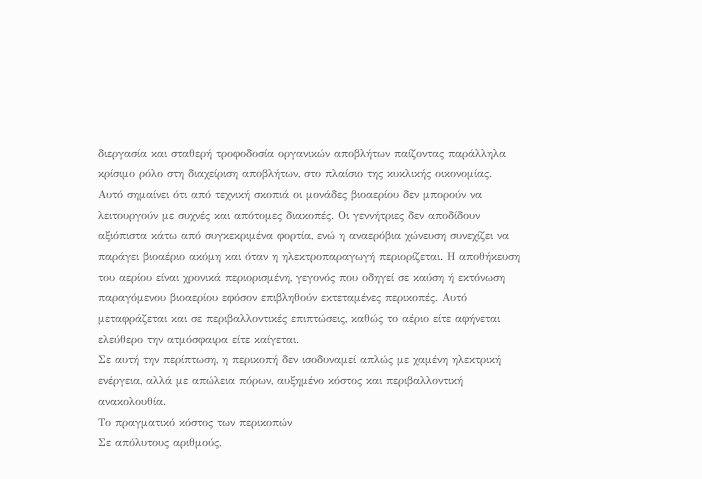διεργασία και σταθερή τροφοδοσία οργανικών αποβλήτων παίζοντας παράλληλα κρίσιμο ρόλο στη διαχείριση αποβλήτων, στο πλαίσιο της κυκλικής οικονομίας.
Αυτό σημαίνει ότι από τεχνική σκοπιά οι μονάδες βιοαερίου δεν μπορούν να λειτουργούν με συχνές και απότομες διακοπές. Οι γεννήτριες δεν αποδίδουν αξιόπιστα κάτω από συγκεκριμένα φορτία, ενώ η αναερόβια χώνευση συνεχίζει να παράγει βιοαέριο ακόμη και όταν η ηλεκτροπαραγωγή περιορίζεται. Η αποθήκευση του αερίου είναι χρονικά περιορισμένη, γεγονός που οδηγεί σε καύση ή εκτόνωση παραγόμενου βιοαερίου εφόσον επιβληθούν εκτεταμένες περικοπές. Αυτό μεταφράζεται και σε περιβαλλοντικές επιπτώσεις, καθώς το αέριο είτε αφήνεται ελεύθερο την ατμόσφαιρα είτε καίγεται.
Σε αυτή την περίπτωση, η περικοπή δεν ισοδυναμεί απλώς με χαμένη ηλεκτρική ενέργεια, αλλά με απώλεια πόρων, αυξημένο κόστος και περιβαλλοντική ανακολουθία.
Το πραγματικό κόστος των περικοπών
Σε απόλυτους αριθμούς,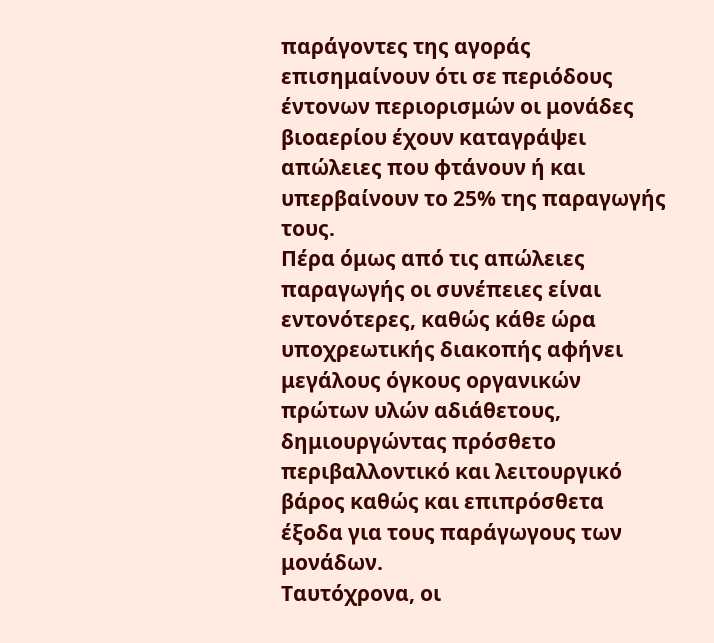παράγοντες της αγοράς επισημαίνουν ότι σε περιόδους έντονων περιορισμών οι μονάδες βιοαερίου έχουν καταγράψει απώλειες που φτάνουν ή και υπερβαίνουν το 25% της παραγωγής τους.
Πέρα όμως από τις απώλειες παραγωγής οι συνέπειες είναι εντονότερες, καθώς κάθε ώρα υποχρεωτικής διακοπής αφήνει μεγάλους όγκους οργανικών πρώτων υλών αδιάθετους, δημιουργώντας πρόσθετο περιβαλλοντικό και λειτουργικό βάρος καθώς και επιπρόσθετα έξοδα για τους παράγωγους των μονάδων.
Ταυτόχρονα, οι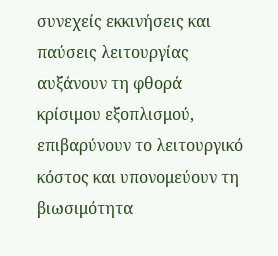συνεχείς εκκινήσεις και παύσεις λειτουργίας αυξάνουν τη φθορά κρίσιμου εξοπλισμού, επιβαρύνουν το λειτουργικό κόστος και υπονομεύουν τη βιωσιμότητα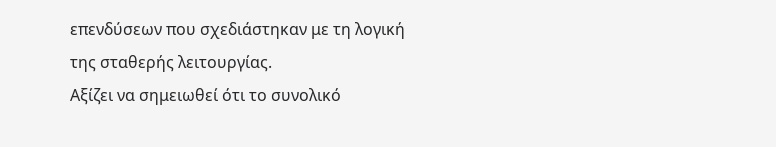επενδύσεων που σχεδιάστηκαν με τη λογική της σταθερής λειτουργίας.
Αξίζει να σημειωθεί ότι το συνολικό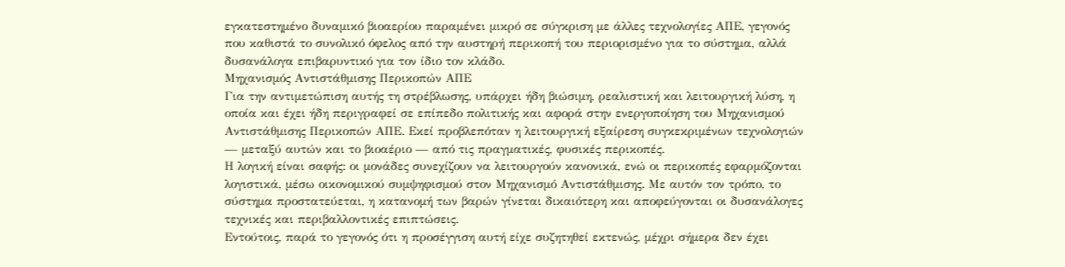εγκατεστημένο δυναμικό βιοαερίου παραμένει μικρό σε σύγκριση με άλλες τεχνολογίες ΑΠΕ, γεγονός που καθιστά το συνολικό όφελος από την αυστηρή περικοπή του περιορισμένο για το σύστημα, αλλά δυσανάλογα επιβαρυντικό για τον ίδιο τον κλάδο.
Μηχανισμός Αντιστάθμισης Περικοπών ΑΠΕ
Για την αντιμετώπιση αυτής τη στρέβλωσης, υπάρχει ήδη βιώσιμη, ρεαλιστική και λειτουργική λύση, η οποία και έχει ήδη περιγραφεί σε επίπεδο πολιτικής και αφορά στην ενεργοποίηση του Μηχανισμού Αντιστάθμισης Περικοπών ΑΠΕ. Εκεί προβλεπόταν η λειτουργική εξαίρεση συγκεκριμένων τεχνολογιών — μεταξύ αυτών και το βιοαέριο — από τις πραγματικές, φυσικές περικοπές.
Η λογική είναι σαφής: οι μονάδες συνεχίζουν να λειτουργούν κανονικά, ενώ οι περικοπές εφαρμόζονται λογιστικά, μέσω οικονομικού συμψηφισμού στον Μηχανισμό Αντιστάθμισης. Με αυτόν τον τρόπο, το σύστημα προστατεύεται, η κατανομή των βαρών γίνεται δικαιότερη και αποφεύγονται οι δυσανάλογες τεχνικές και περιβαλλοντικές επιπτώσεις.
Εντούτοις, παρά το γεγονός ότι η προσέγγιση αυτή είχε συζητηθεί εκτενώς, μέχρι σήμερα δεν έχει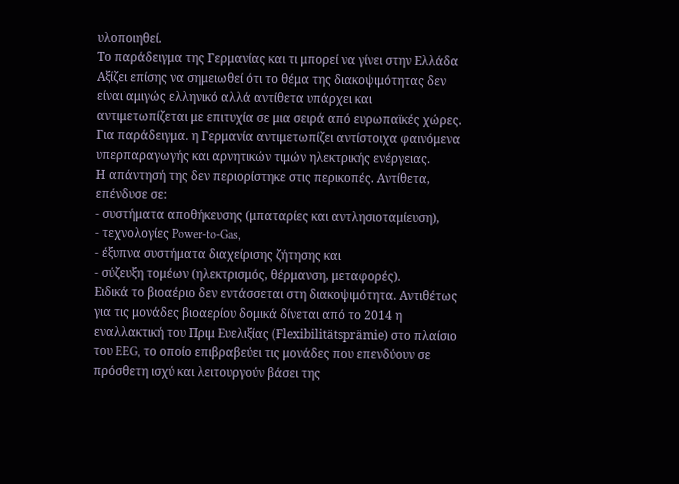υλοποιηθεί.
Το παράδειγμα της Γερμανίας και τι μπορεί να γίνει στην Ελλάδα
Αξίζει επίσης να σημειωθεί ότι το θέμα της διακοψιμότητας δεν είναι αμιγώς ελληνικό αλλά αντίθετα υπάρχει και αντιμετωπίζεται με επιτυχία σε μια σειρά από ευρωπαϊκές χώρες. Για παράδειγμα. η Γερμανία αντιμετωπίζει αντίστοιχα φαινόμενα υπερπαραγωγής και αρνητικών τιμών ηλεκτρικής ενέργειας.
Η απάντησή της δεν περιορίστηκε στις περικοπές. Αντίθετα, επένδυσε σε:
- συστήματα αποθήκευσης (μπαταρίες και αντλησιοταμίευση),
- τεχνολογίες Power‑to‑Gas,
- έξυπνα συστήματα διαχείρισης ζήτησης και
- σύζευξη τομέων (ηλεκτρισμός, θέρμανση, μεταφορές).
Ειδικά το βιοαέριο δεν εντάσσεται στη διακοψιμότητα. Αντιθέτως για τις μονάδες βιοαερίου δομικά δίνεται από το 2014 η εναλλακτική του Πριμ Ευελιξίας (Flexibilitätsprämie) στο πλαίσιο του EEG, το οποίο επιβραβεύει τις μονάδες που επενδύουν σε πρόσθετη ισχύ και λειτουργούν βάσει της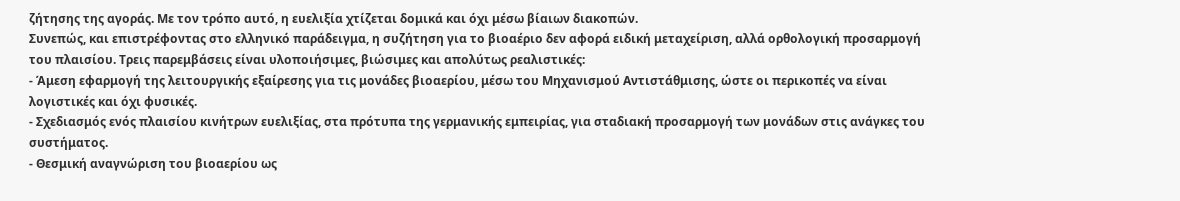ζήτησης της αγοράς. Με τον τρόπο αυτό, η ευελιξία χτίζεται δομικά και όχι μέσω βίαιων διακοπών.
Συνεπώς, και επιστρέφοντας στο ελληνικό παράδειγμα, η συζήτηση για το βιοαέριο δεν αφορά ειδική μεταχείριση, αλλά ορθολογική προσαρμογή του πλαισίου. Τρεις παρεμβάσεις είναι υλοποιήσιμες, βιώσιμες και απολύτως ρεαλιστικές:
- Άμεση εφαρμογή της λειτουργικής εξαίρεσης για τις μονάδες βιοαερίου, μέσω του Μηχανισμού Αντιστάθμισης, ώστε οι περικοπές να είναι λογιστικές και όχι φυσικές.
- Σχεδιασμός ενός πλαισίου κινήτρων ευελιξίας, στα πρότυπα της γερμανικής εμπειρίας, για σταδιακή προσαρμογή των μονάδων στις ανάγκες του συστήματος.
- Θεσμική αναγνώριση του βιοαερίου ως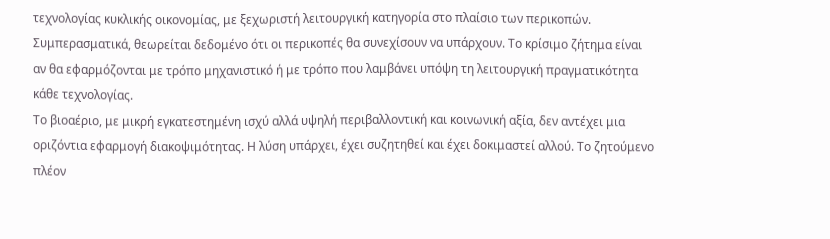τεχνολογίας κυκλικής οικονομίας, με ξεχωριστή λειτουργική κατηγορία στο πλαίσιο των περικοπών.
Συμπερασματικά, θεωρείται δεδομένο ότι οι περικοπές θα συνεχίσουν να υπάρχουν. Το κρίσιμο ζήτημα είναι αν θα εφαρμόζονται με τρόπο μηχανιστικό ή με τρόπο που λαμβάνει υπόψη τη λειτουργική πραγματικότητα κάθε τεχνολογίας.
Το βιοαέριο, με μικρή εγκατεστημένη ισχύ αλλά υψηλή περιβαλλοντική και κοινωνική αξία, δεν αντέχει μια οριζόντια εφαρμογή διακοψιμότητας. Η λύση υπάρχει, έχει συζητηθεί και έχει δοκιμαστεί αλλού. Το ζητούμενο πλέον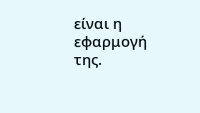είναι η εφαρμογή της.